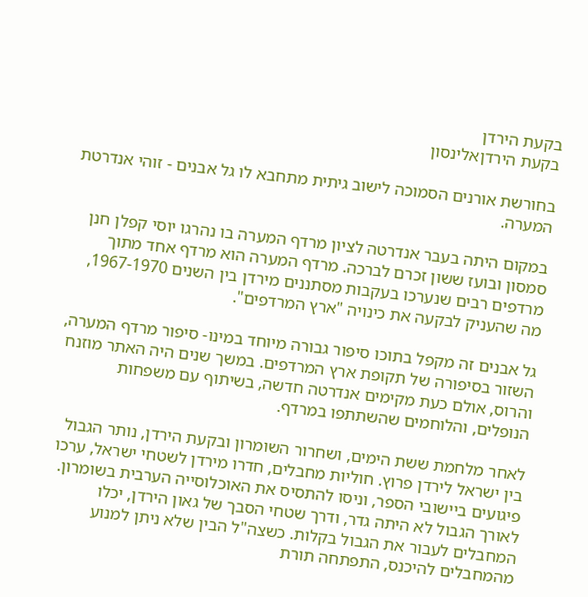בקעת הירדן
בקעת הירדןאלינסון

בחורשת אורנים הסמוכה לישוב גיתית מתחבא לו גל אבנים - זוהי אנדרטת המערה.

במקום היתה בעבר אנדרטה לציון מרדף המערה בו נהרגו יוסי קפלן חנן סמסון ובועז ששון זכרם לברכה. מרדף המערה הוא מרדף אחד מתוך מרדפים רבים שנערכו בעקבות מסתננים מירדן בין השנים 1967-1970, מה שהעניק לבקעה את כינויה "ארץ המרדפים".

גל אבנים זה מקפל בתוכו סיפור גבורה מיוחד במינו- סיפור מרדף המערה, השזור בסיפורה של תקופת ארץ המרדפים. במשך שנים היה האתר מוזנח והרוס, אולם כעת מקימים אנדרטה חדשה, בשיתוף עם משפחות הנופלים, והלוחמים שהשתתפו במרדף.

לאחר מלחמת ששת הימים, ושחרור השומרון ובקעת הירדן, נותר הגבול בין ישראל לירדן פרוץ. חוליות מחבלים, חדרו מירדן לשטחי ישראל, ערכו פיגועים ביישובי הספר, וניסו להתסיס את האוכלוסייה הערבית בשומרון. לאורך הגבול לא היתה גדר, ודרך שטחי הסבך של גאון הירדן, יכלו המחבלים לעבור את הגבול בקלות. כשצה"ל הבין שלא ניתן למנוע מהמחבלים להיכנס, התפתחה תורת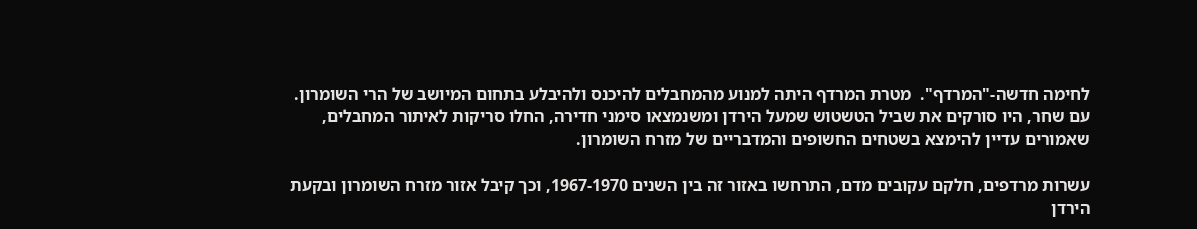לחימה חדשה-"המרדף".  מטרת המרדף היתה למנוע מהמחבלים להיכנס ולהיבלע בתחום המיושב של הרי השומרון. עם שחר, היו סורקים את שביל הטשטוש שמעל הירדן ומשנמצאו סימני חדירה, החלו סריקות לאיתור המחבלים, שאמורים עדיין להימצא בשטחים החשופים והמדבריים של מזרח השומרון.

עשרות מרדפים, חלקם עקובים מדם, התרחשו באזור זה בין השנים 1967-1970, וכך קיבל אזור מזרח השומרון ובקעת הירדן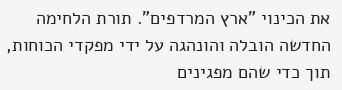את הכינוי "ארץ המרדפים". תורת הלחימה החדשה הובלה והונהגה על ידי מפקדי הכוחות, תוך כדי שהם מפגינים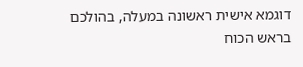דוגמא אישית ראשונה במעלה, בהולכם בראש הכוח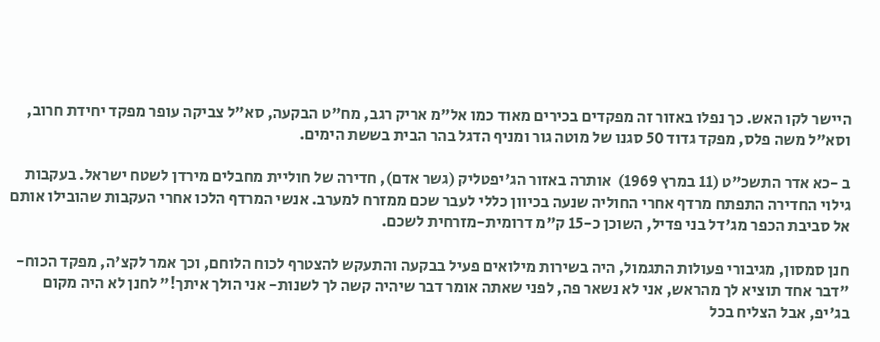היישר לקו האש. כך נפלו באזור זה מפקדים בכירים מאוד כמו אל"מ אריק רגב, מח"ט הבקעה, סא"ל צביקה עופר מפקד יחידת חרוב, וסא"ל משה פלס, מפקד גדוד 50 סגנו של מוטה גור ומניף הדגל בהר הבית בששת הימים.

ב -כא אדר התשכ"ט (11 במרץ 1969)  אותרה באזור הג'יפטליק (גשר אדם), חדירה של חוליית מחבלים מירדן לשטח ישראל. בעקבות גילוי החדירה התפתח מרדף אחרי החוליה שנעה בכיוון כללי לעבר שכם ממזרח למערב. אנשי המרדף הלכו אחרי העקבות שהובילו אותם אל סביבת הכפר מג'דל בני פדיל, השוכן כ-15 ק"מ דרומית-מזרחית לשכם.

חנן סמסון, מגיבורי פעולות התגמול, היה בשירות מילואים פעיל בבקעה והתעקש להצטרף לכוח הלוחם, וכך אמר לקצ'ה, מפקד הכוח- "דבר אחד תוציא לך מהראש, אני לא נשאר פה, לפני שאתה אומר דבר שיהיה קשה לך לשנות- אני הולך איתך!" לחנן לא היה מקום בג'יפ, אבל הצליח בכל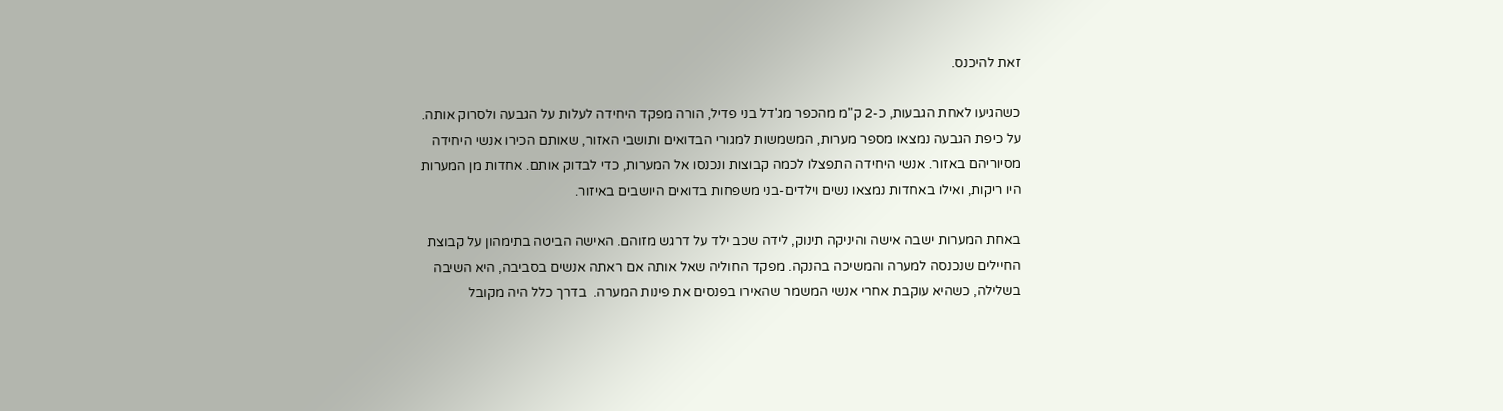זאת להיכנס.

כשהגיעו לאחת הגבעות, כ-2 ק"מ מהכפר מג'דל בני פדיל, הורה מפקד היחידה לעלות על הגבעה ולסרוק אותה. על כיפת הגבעה נמצאו מספר מערות, המשמשות למגורי הבדואים ותושבי האזור, שאותם הכירו אנשי היחידה מסיוריהם באזור. אנשי היחידה התפצלו לכמה קבוצות ונכנסו אל המערות, כדי לבדוק אותם. אחדות מן המערות היו ריקות, ואילו באחדות נמצאו נשים וילדים-בני משפחות בדואים היושבים באיזור.

באחת המערות ישבה אישה והיניקה תינוק, לידה שכב ילד על דרגש מזוהם. האישה הביטה בתימהון על קבוצת החיילים שנכנסה למערה והמשיכה בהנקה. מפקד החוליה שאל אותה אם ראתה אנשים בסביבה, היא השיבה בשלילה, כשהיא עוקבת אחרי אנשי המשמר שהאירו בפנסים את פינות המערה.  בדרך כלל היה מקובל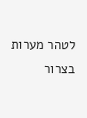לטהר מערות בצרור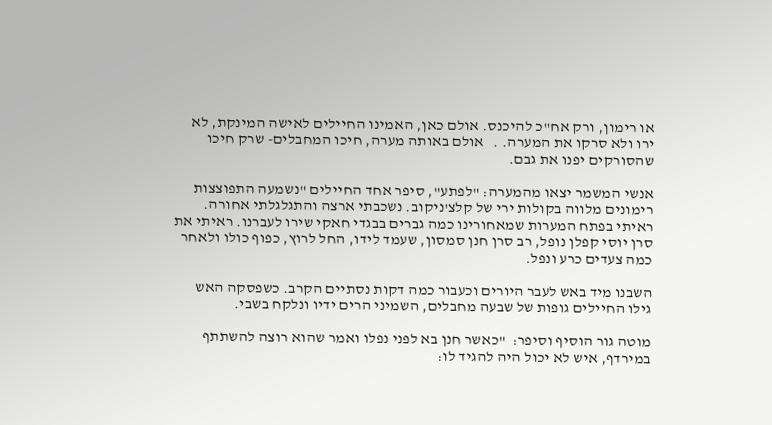או רימון, ורק אח"כ להיכנס. אולם כאן, האמינו החיילים לאישה המינקת, לא ירו ולא סרקו את המערה. .   אולם באותה מערה, חיכו המחבלים- שרק חיכו שהסורקים יפנו את גבם.

אנשי המשמר יצאו מהמערה: "לפתע", סיפר אחד החיילים "נשמעה התפוצצות רימונים מלווה בקולות ירי של קלצ'ניקוב. נשכבתי ארצה והתגלגלתי אחורה. ראיתי בפתח המערות שמאחורינו כמה גברים בבגדי חאקי שירו לעברנו. ראיתי את סרן יוסי קפלן נופל, רב סרן חנן סמסון, שעמד לידו, החל לרוץ, כפוף כולו ולאחר כמה צעדים כרע ונפל.

השבנו מיד באש לעבר היורים וכעבור כמה דקות נסתיים הקרב. כשפסקה האש גילו החיילים גופות של שבעה מחבלים, השמיני הרים ידיו ונלקח בשבי.

מוטה גור הוסיף וסיפר:  "כאשר חנן בא לפני נפלו ואמר שהוא רוצה להשתתף במירדף, איש לא יכול היה להגיד לו: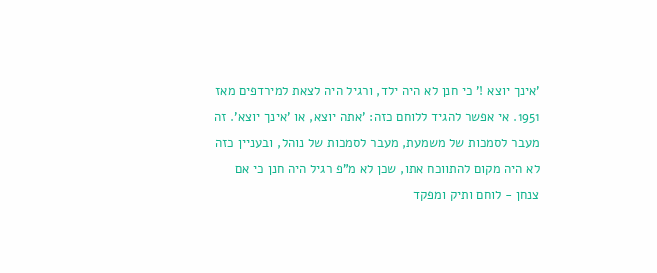'אינך יוצא !' כי חנן לא היה ילד, ורגיל היה לצאת למירדפים מאז 1951. אי אפשר להגיד ללוחם כזה: 'אתה יוצא, או 'אינך יוצא'. זה מעבר לסמכות של משמעת, מעבר לסמכות של נוהל, ובעניין כזה לא היה מקום להתווכח אתו, שכן לא מ"פ רגיל היה חנן כי אם צנחן - לוחם ותיק ומפקד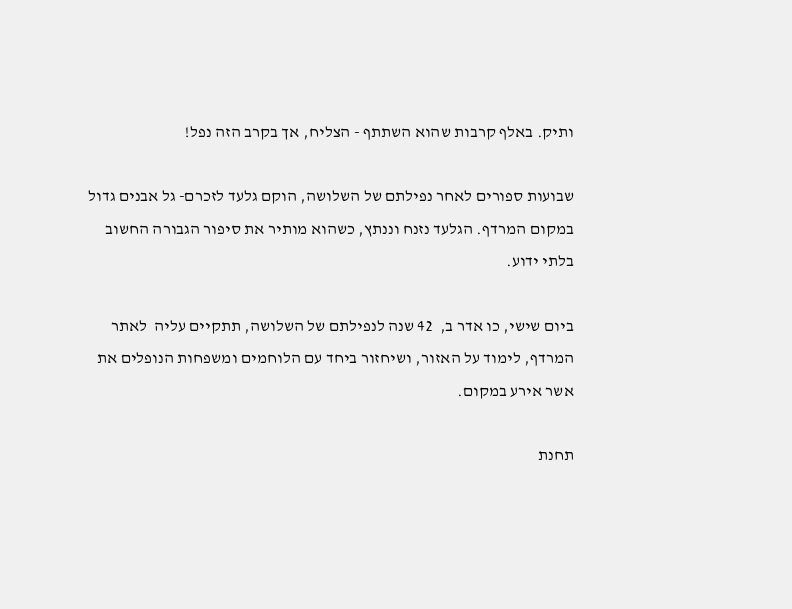ותיק. באלף קרבות שהוא השתתף - הצליח, אך בקרב הזה נפל!

שבועות ספורים לאחר נפילתם של השלושה, הוקם גלעד לזכרם- גל אבנים גדול במקום המרדף. הגלעד נזנח וננתץ, כשהוא מותיר את סיפור הגבורה החשוב בלתי ידוע.

ביום שישי, כו אדר ב,  42 שנה לנפילתם של השלושה, תתקיים עליה  לאתר המרדף, לימוד על האזור, ושיחזור ביחד עם הלוחמים ומשפחות הנופלים את אשר אירע במקום.

תחנת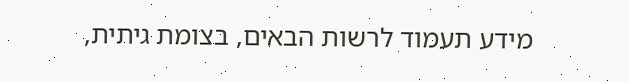מידע תעמוד לרשות הבאים, בצומת גיתית,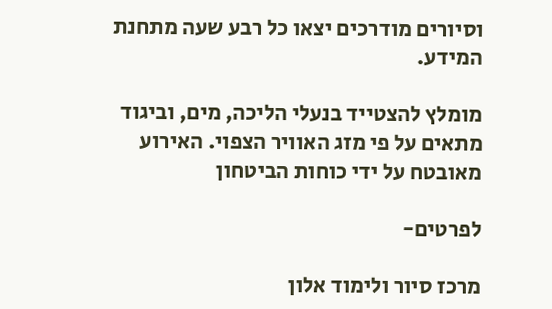וסיורים מודרכים יצאו כל רבע שעה מתחנת המידע.

מומלץ להצטייד בנעלי הליכה, מים, וביגוד מתאים על פי מזג האוויר הצפוי. האירוע מאובטח על ידי כוחות הביטחון

לפרטים-

מרכז סיור ולימוד אלון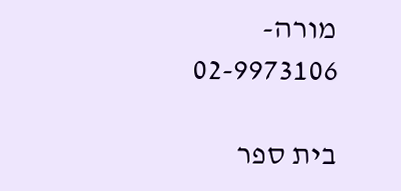מורה- 02-9973106

בית ספר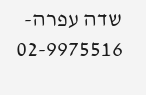שדה עפרה- 02-9975516